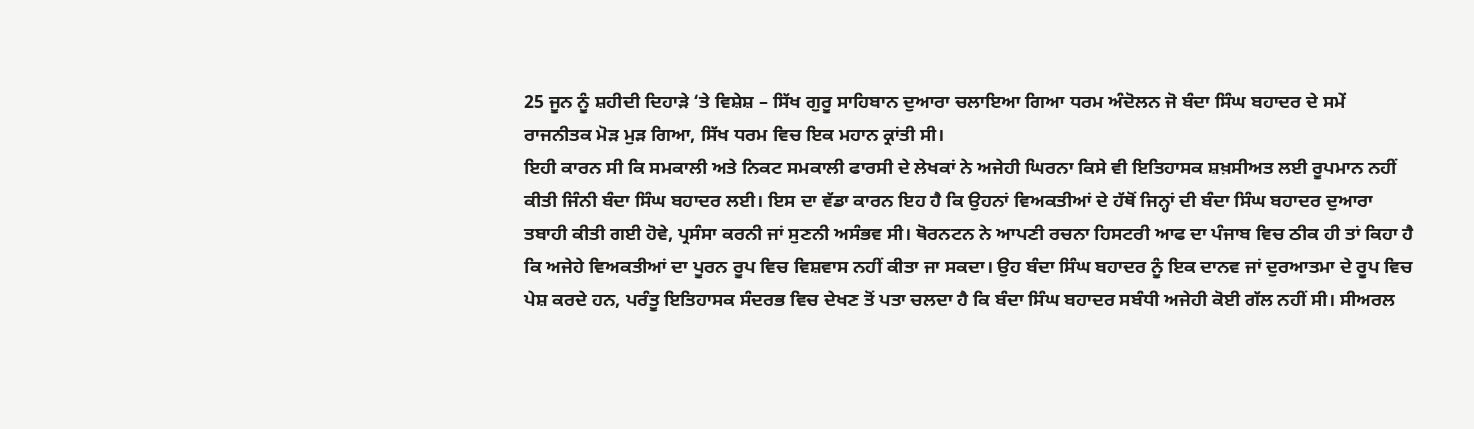25 ਜੂਨ ਨੂੰ ਸ਼ਹੀਦੀ ਦਿਹਾੜੇ ‘ਤੇ ਵਿਸ਼ੇਸ਼ – ਸਿੱਖ ਗੁਰੂ ਸਾਹਿਬਾਨ ਦੁਆਰਾ ਚਲਾਇਆ ਗਿਆ ਧਰਮ ਅੰਦੋਲਨ ਜੋ ਬੰਦਾ ਸਿੰਘ ਬਹਾਦਰ ਦੇ ਸਮੇਂ ਰਾਜਨੀਤਕ ਮੋੜ ਮੁੜ ਗਿਆ, ਸਿੱਖ ਧਰਮ ਵਿਚ ਇਕ ਮਹਾਨ ਕ੍ਰਾਂਤੀ ਸੀ।
ਇਹੀ ਕਾਰਨ ਸੀ ਕਿ ਸਮਕਾਲੀ ਅਤੇ ਨਿਕਟ ਸਮਕਾਲੀ ਫਾਰਸੀ ਦੇ ਲੇਖਕਾਂ ਨੇ ਅਜੇਹੀ ਘਿਰਨਾ ਕਿਸੇ ਵੀ ਇਤਿਹਾਸਕ ਸ਼ਖ਼ਸੀਅਤ ਲਈ ਰੂਪਮਾਨ ਨਹੀਂ ਕੀਤੀ ਜਿੰਨੀ ਬੰਦਾ ਸਿੰਘ ਬਹਾਦਰ ਲਈ। ਇਸ ਦਾ ਵੱਡਾ ਕਾਰਨ ਇਹ ਹੈ ਕਿ ਉਹਨਾਂ ਵਿਅਕਤੀਆਂ ਦੇ ਹੱਥੋਂ ਜਿਨ੍ਹਾਂ ਦੀ ਬੰਦਾ ਸਿੰਘ ਬਹਾਦਰ ਦੁਆਰਾ ਤਬਾਹੀ ਕੀਤੀ ਗਈ ਹੋਵੇ, ਪ੍ਰਸੰਸਾ ਕਰਨੀ ਜਾਂ ਸੁਣਨੀ ਅਸੰਭਵ ਸੀ। ਥੋਰਨਟਨ ਨੇ ਆਪਣੀ ਰਚਨਾ ਹਿਸਟਰੀ ਆਫ ਦਾ ਪੰਜਾਬ ਵਿਚ ਠੀਕ ਹੀ ਤਾਂ ਕਿਹਾ ਹੈ ਕਿ ਅਜੇਹੇ ਵਿਅਕਤੀਆਂ ਦਾ ਪੂਰਨ ਰੂਪ ਵਿਚ ਵਿਸ਼ਵਾਸ ਨਹੀਂ ਕੀਤਾ ਜਾ ਸਕਦਾ। ਉਹ ਬੰਦਾ ਸਿੰਘ ਬਹਾਦਰ ਨੂੰ ਇਕ ਦਾਨਵ ਜਾਂ ਦੁਰਆਤਮਾ ਦੇ ਰੂਪ ਵਿਚ ਪੇਸ਼ ਕਰਦੇ ਹਨ, ਪਰੰਤੂ ਇਤਿਹਾਸਕ ਸੰਦਰਭ ਵਿਚ ਦੇਖਣ ਤੋਂ ਪਤਾ ਚਲਦਾ ਹੈ ਕਿ ਬੰਦਾ ਸਿੰਘ ਬਹਾਦਰ ਸਬੰਧੀ ਅਜੇਹੀ ਕੋਈ ਗੱਲ ਨਹੀਂ ਸੀ। ਸੀਅਰਲ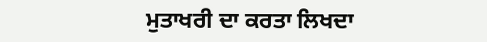ਮੁਤਾਖਰੀ ਦਾ ਕਰਤਾ ਲਿਖਦਾ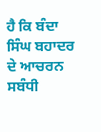ਹੈ ਕਿ ਬੰਦਾ ਸਿੰਘ ਬਹਾਦਰ ਦੇ ਆਚਰਨ ਸਬੰਧੀ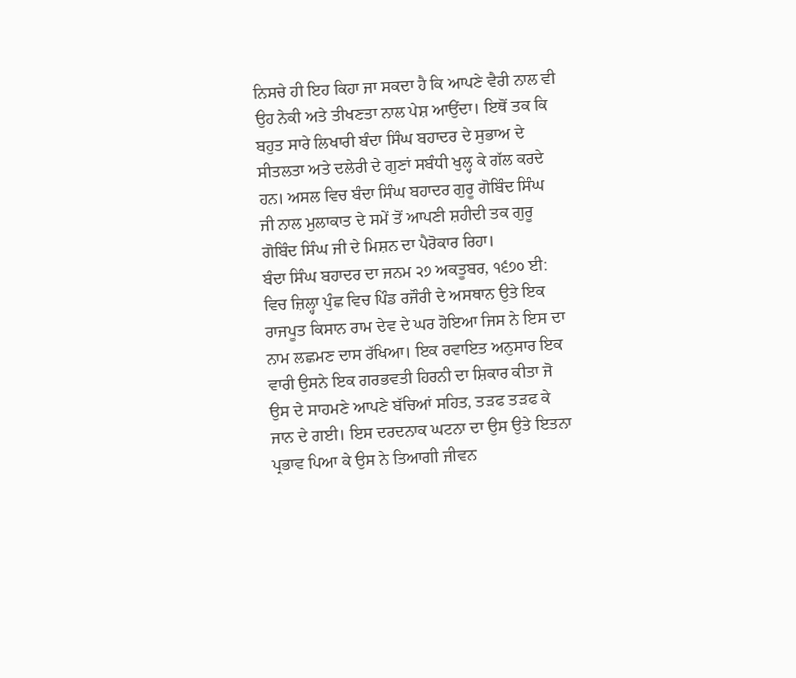ਨਿਸਚੇ ਹੀ ਇਹ ਕਿਹਾ ਜਾ ਸਕਦਾ ਹੈ ਕਿ ਆਪਣੇ ਵੈਰੀ ਨਾਲ ਵੀ ਉਹ ਨੇਕੀ ਅਤੇ ਤੀਖਣਤਾ ਨਾਲ ਪੇਸ਼ ਆਉਂਦਾ। ਇਥੋਂ ਤਕ ਕਿ ਬਹੁਤ ਸਾਰੇ ਲਿਖਾਰੀ ਬੰਦਾ ਸਿੰਘ ਬਹਾਦਰ ਦੇ ਸੁਭਾਅ ਦੇ ਸੀਤਲਤਾ ਅਤੇ ਦਲੇਰੀ ਦੇ ਗੁਣਾਂ ਸਬੰਧੀ ਖੁਲ੍ਹ ਕੇ ਗੱਲ ਕਰਦੇ ਹਨ। ਅਸਲ ਵਿਚ ਬੰਦਾ ਸਿੰਘ ਬਹਾਦਰ ਗੁਰੂ ਗੋਬਿੰਦ ਸਿੰਘ ਜੀ ਨਾਲ ਮੁਲਾਕਾਤ ਦੇ ਸਮੇਂ ਤੋਂ ਆਪਣੀ ਸ਼ਹੀਦੀ ਤਕ ਗੁਰੂ ਗੋਬਿੰਦ ਸਿੰਘ ਜੀ ਦੇ ਮਿਸ਼ਨ ਦਾ ਪੈਰੋਕਾਰ ਰਿਹਾ।
ਬੰਦਾ ਸਿੰਘ ਬਹਾਦਰ ਦਾ ਜਨਮ ੨੭ ਅਕਤੂਬਰ, ੧੬੭੦ ਈ: ਵਿਚ ਜ਼ਿਲ੍ਹਾ ਪੁੰਛ ਵਿਚ ਪਿੰਡ ਰਜੌਰੀ ਦੇ ਅਸਥਾਨ ਉਤੇ ਇਕ ਰਾਜਪੂਤ ਕਿਸਾਨ ਰਾਮ ਦੇਵ ਦੇ ਘਰ ਹੋਇਆ ਜਿਸ ਨੇ ਇਸ ਦਾ ਨਾਮ ਲਛਮਣ ਦਾਸ ਰੱਖਿਆ। ਇਕ ਰਵਾਇਤ ਅਨੁਸਾਰ ਇਕ ਵਾਰੀ ਉਸਨੇ ਇਕ ਗਰਭਵਤੀ ਹਿਰਨੀ ਦਾ ਸ਼ਿਕਾਰ ਕੀਤਾ ਜੋ ਉਸ ਦੇ ਸਾਹਮਣੇ ਆਪਣੇ ਬੱਚਿਆਂ ਸਹਿਤ, ਤੜਫ ਤੜਫ ਕੇ ਜਾਨ ਦੇ ਗਈ। ਇਸ ਦਰਦਨਾਕ ਘਟਨਾ ਦਾ ਉਸ ਉਤੇ ਇਤਨਾ ਪ੍ਰਭਾਵ ਪਿਆ ਕੇ ਉਸ ਨੇ ਤਿਆਗੀ ਜੀਵਨ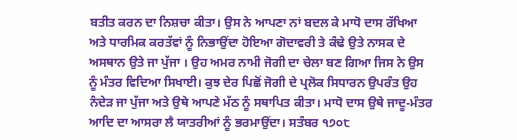ਬਤੀਤ ਕਰਨ ਦਾ ਨਿਸ਼ਚਾ ਕੀਤਾ। ਉਸ ਨੇ ਆਪਣਾ ਨਾਂ ਬਦਲ ਕੇ ਮਾਧੋ ਦਾਸ ਰੱਖਿਆ ਅਤੇ ਧਾਰਮਿਕ ਕਰਤੱਵਾਂ ਨੂੰ ਨਿਭਾਉਂਦਾ ਹੋਇਆ ਗੋਦਾਵਰੀ ਤੇ ਕੰਢੇ ਉਤੇ ਨਾਸਕ ਦੇ ਅਸਥਾਨ ਉਤੇ ਜਾ ਪੁੱਜਾ । ਉਹ ਅਮਰ ਨਾਮੀ ਜੋਗੀ ਦਾ ਚੇਲਾ ਬਣ ਗਿਆ ਜਿਸ ਨੇ ਉਸ ਨੂੰ ਮੰਤਰ ਵਿਦਿਆ ਸਿਖਾਈ। ਕੁਝ ਦੇਰ ਪਿਛੋਂ ਜੋਗੀ ਦੇ ਪ੍ਰਲੋਕ ਸਿਧਾਰਨ ਉਪਰੰਤ ਉਹ ਨੰਦੇੜ ਜਾ ਪੁੱਜਾ ਅਤੇ ਉਥੇ ਆਪਣੇ ਮੱਠ ਨੂੰ ਸਥਾਪਿਤ ਕੀਤਾ। ਮਾਧੋ ਦਾਸ ਉਥੇ ਜਾਦੂ-ਮੰਤਰ ਆਦਿ ਦਾ ਆਸਰਾ ਲੈ ਯਾਤਰੀਆਂ ਨੂੰ ਭਰਮਾਉਂਦਾ। ਸਤੰਬਰ ੧੭੦੮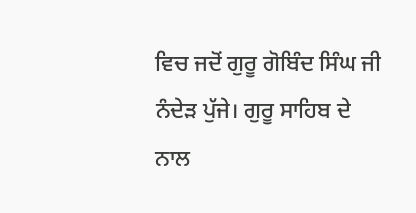ਵਿਚ ਜਦੋਂ ਗੁਰੂ ਗੋਬਿੰਦ ਸਿੰਘ ਜੀ ਨੰਦੇੜ ਪੁੱਜੇ। ਗੁਰੂ ਸਾਹਿਬ ਦੇ ਨਾਲ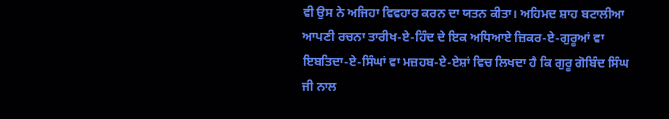ਵੀ ਉਸ ਨੇ ਅਜਿਹਾ ਵਿਵਹਾਰ ਕਰਨ ਦਾ ਯਤਨ ਕੀਤਾ। ਅਹਿਮਦ ਸ਼ਾਹ ਬਟਾਲੀਆ ਆਪਣੀ ਰਚਨਾ ਤਾਰੀਖ-ਏ-ਹਿੰਦ ਦੇ ਇਕ ਅਧਿਆਏ ਜ਼ਿਕਰ-ਏ-ਗੁਰੂਆਂ ਵਾ ਇਬਤਿਦਾ-ਏ-ਸਿੰਘਾਂ ਵਾ ਮਜ਼ਹਬ-ਏ-ਏਸ਼ਾਂ ਵਿਚ ਲਿਖਦਾ ਹੈ ਕਿ ਗੁਰੂ ਗੋਬਿੰਦ ਸਿੰਘ ਜੀ ਨਾਲ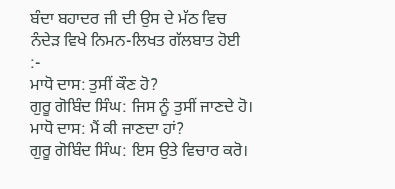ਬੰਦਾ ਬਹਾਦਰ ਜੀ ਦੀ ਉਸ ਦੇ ਮੱਠ ਵਿਚ ਨੰਦੇੜ ਵਿਖੇ ਨਿਮਨ-ਲਿਖਤ ਗੱਲਬਾਤ ਹੋਈ :-
ਮਾਧੋ ਦਾਸ: ਤੁਸੀਂ ਕੌਣ ਹੋ?
ਗੁਰੂ ਗੋਬਿੰਦ ਸਿੰਘ: ਜਿਸ ਨੂੰ ਤੁਸੀਂ ਜਾਣਦੇ ਹੋ।
ਮਾਧੋ ਦਾਸ: ਮੈਂ ਕੀ ਜਾਣਦਾ ਹਾਂ?
ਗੁਰੂ ਗੋਬਿੰਦ ਸਿੰਘ: ਇਸ ਉਤੇ ਵਿਚਾਰ ਕਰੋ।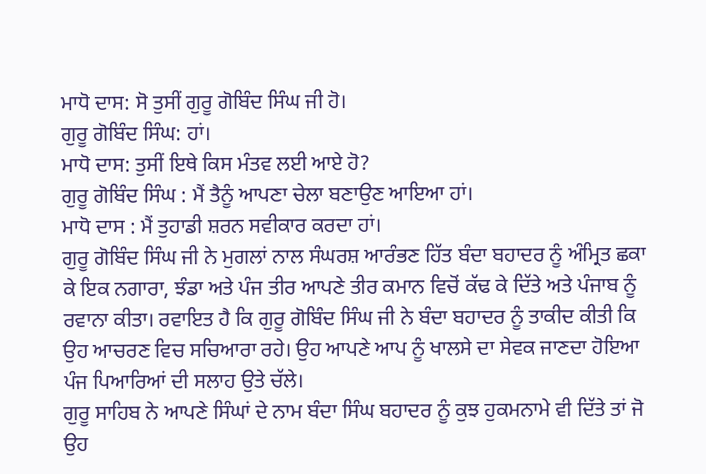ਮਾਧੋ ਦਾਸ: ਸੋ ਤੁਸੀਂ ਗੁਰੂ ਗੋਬਿੰਦ ਸਿੰਘ ਜੀ ਹੋ।
ਗੁਰੂ ਗੋਬਿੰਦ ਸਿੰਘ: ਹਾਂ।
ਮਾਧੋ ਦਾਸ: ਤੁਸੀਂ ਇਥੇ ਕਿਸ ਮੰਤਵ ਲਈ ਆਏ ਹੋ?
ਗੁਰੂ ਗੋਬਿੰਦ ਸਿੰਘ : ਮੈਂ ਤੈਨੂੰ ਆਪਣਾ ਚੇਲਾ ਬਣਾਉਣ ਆਇਆ ਹਾਂ।
ਮਾਧੋ ਦਾਸ : ਮੈਂ ਤੁਹਾਡੀ ਸ਼ਰਨ ਸਵੀਕਾਰ ਕਰਦਾ ਹਾਂ।
ਗੁਰੂ ਗੋਬਿੰਦ ਸਿੰਘ ਜੀ ਨੇ ਮੁਗਲਾਂ ਨਾਲ ਸੰਘਰਸ਼ ਆਰੰਭਣ ਹਿੱਤ ਬੰਦਾ ਬਹਾਦਰ ਨੂੰ ਅੰਮ੍ਰਿਤ ਛਕਾ ਕੇ ਇਕ ਨਗਾਰਾ, ਝੰਡਾ ਅਤੇ ਪੰਜ ਤੀਰ ਆਪਣੇ ਤੀਰ ਕਮਾਨ ਵਿਚੋਂ ਕੱਢ ਕੇ ਦਿੱਤੇ ਅਤੇ ਪੰਜਾਬ ਨੂੰ ਰਵਾਨਾ ਕੀਤਾ। ਰਵਾਇਤ ਹੈ ਕਿ ਗੁਰੂ ਗੋਬਿੰਦ ਸਿੰਘ ਜੀ ਨੇ ਬੰਦਾ ਬਹਾਦਰ ਨੂੰ ਤਾਕੀਦ ਕੀਤੀ ਕਿ ਉਹ ਆਚਰਣ ਵਿਚ ਸਚਿਆਰਾ ਰਹੇ। ਉਹ ਆਪਣੇ ਆਪ ਨੂੰ ਖਾਲਸੇ ਦਾ ਸੇਵਕ ਜਾਣਦਾ ਹੋਇਆ ਪੰਜ ਪਿਆਰਿਆਂ ਦੀ ਸਲਾਹ ਉਤੇ ਚੱਲੇ।
ਗੁਰੂ ਸਾਹਿਬ ਨੇ ਆਪਣੇ ਸਿੰਘਾਂ ਦੇ ਨਾਮ ਬੰਦਾ ਸਿੰਘ ਬਹਾਦਰ ਨੂੰ ਕੁਝ ਹੁਕਮਨਾਮੇ ਵੀ ਦਿੱਤੇ ਤਾਂ ਜੋ ਉਹ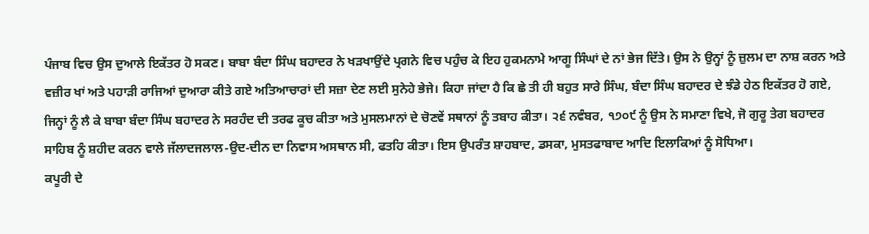ਪੰਜਾਬ ਵਿਚ ਉਸ ਦੁਆਲੇ ਇਕੱਤਰ ਹੋ ਸਕਣ। ਬਾਬਾ ਬੰਦਾ ਸਿੰਘ ਬਹਾਦਰ ਨੇ ਖੜਖਾਉਂਦੇ ਪ੍ਰਗਨੇ ਵਿਚ ਪਹੁੰਚ ਕੇ ਇਹ ਹੁਕਮਨਾਮੇ ਆਗੂ ਸਿੰਘਾਂ ਦੇ ਨਾਂ ਭੇਜ ਦਿੱਤੇ। ਉਸ ਨੇ ਉਨ੍ਹਾਂ ਨੂੰ ਜ਼ੁਲਮ ਦਾ ਨਾਸ਼ ਕਰਨ ਅਤੇ ਵਜ਼ੀਰ ਖਾਂ ਅਤੇ ਪਹਾੜੀ ਰਾਜਿਆਂ ਦੁਆਰਾ ਕੀਤੇ ਗਏ ਅਤਿਆਚਾਰਾਂ ਦੀ ਸਜ਼ਾ ਦੇਣ ਲਈ ਸੁਨੇਹੇ ਭੇਜੇ। ਕਿਹਾ ਜਾਂਦਾ ਹੈ ਕਿ ਛੇ ਤੀ ਹੀ ਬਹੁਤ ਸਾਰੇ ਸਿੰਘ, ਬੰਦਾ ਸਿੰਘ ਬਹਾਦਰ ਦੇ ਝੰਡੇ ਹੇਠ ਇਕੱਤਰ ਹੋ ਗਏ, ਜਿਨ੍ਹਾਂ ਨੂੰ ਲੈ ਕੇ ਬਾਬਾ ਬੰਦਾ ਸਿੰਘ ਬਹਾਦਰ ਨੇ ਸਰਹੰਦ ਦੀ ਤਰਫ ਕੂਚ ਕੀਤਾ ਅਤੇ ਮੁਸਲਮਾਨਾਂ ਦੇ ਚੋਣਵੇਂ ਸਥਾਨਾਂ ਨੂੰ ਤਬਾਹ ਕੀਤਾ। ੨੬ ਨਵੰਬਰ, ੧੭੦੯ ਨੂੰ ਉਸ ਨੇ ਸਮਾਣਾ ਵਿਖੇ, ਜੋ ਗੁਰੂ ਤੇਗ ਬਹਾਦਰ ਸਾਹਿਬ ਨੂੰ ਸ਼ਹੀਦ ਕਰਨ ਵਾਲੇ ਜੱਲਾਦਜਲਾਲ-ਉਦ-ਦੀਨ ਦਾ ਨਿਵਾਸ ਅਸਥਾਨ ਸੀ, ਫਤਹਿ ਕੀਤਾ। ਇਸ ਉਪਰੰਤ ਸ਼ਾਹਬਾਦ, ਡਸਕਾ, ਮੁਸਤਫਾਬਾਦ ਆਦਿ ਇਲਾਕਿਆਂ ਨੂੰ ਸੋਧਿਆ।
ਕਪੂਰੀ ਦੇ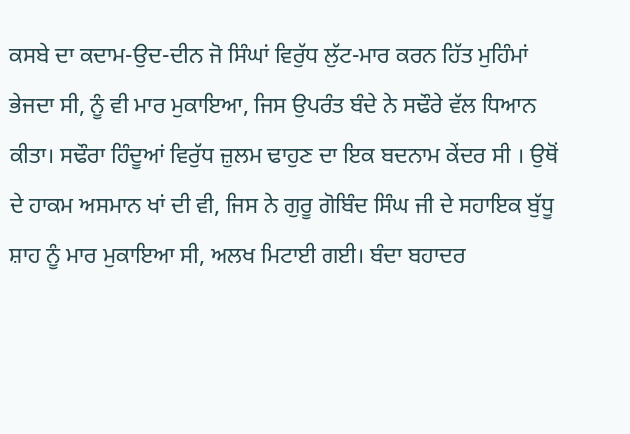ਕਸਬੇ ਦਾ ਕਦਾਮ-ਉਦ-ਦੀਨ ਜੋ ਸਿੰਘਾਂ ਵਿਰੁੱਧ ਲੁੱਟ-ਮਾਰ ਕਰਨ ਹਿੱਤ ਮੁਹਿੰਮਾਂ ਭੇਜਦਾ ਸੀ, ਨੂੰ ਵੀ ਮਾਰ ਮੁਕਾਇਆ, ਜਿਸ ਉਪਰੰਤ ਬੰਦੇ ਨੇ ਸਢੌਰੇ ਵੱਲ ਧਿਆਨ ਕੀਤਾ। ਸਢੌਰਾ ਹਿੰਦੂਆਂ ਵਿਰੁੱਧ ਜ਼ੁਲਮ ਢਾਹੁਣ ਦਾ ਇਕ ਬਦਨਾਮ ਕੇਂਦਰ ਸੀ । ਉਥੋਂ ਦੇ ਹਾਕਮ ਅਸਮਾਨ ਖਾਂ ਦੀ ਵੀ, ਜਿਸ ਨੇ ਗੁਰੂ ਗੋਬਿੰਦ ਸਿੰਘ ਜੀ ਦੇ ਸਹਾਇਕ ਬੁੱਧੂ ਸ਼ਾਹ ਨੂੰ ਮਾਰ ਮੁਕਾਇਆ ਸੀ, ਅਲਖ ਮਿਟਾਈ ਗਈ। ਬੰਦਾ ਬਹਾਦਰ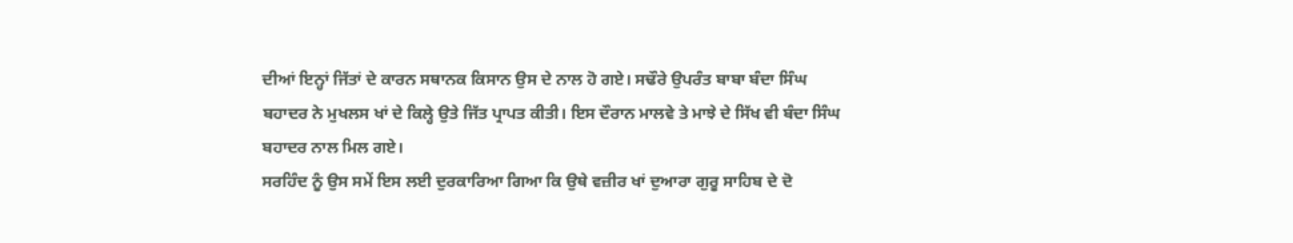ਦੀਆਂ ਇਨ੍ਹਾਂ ਜਿੱਤਾਂ ਦੇ ਕਾਰਨ ਸਥਾਨਕ ਕਿਸਾਨ ਉਸ ਦੇ ਨਾਲ ਹੋ ਗਏ। ਸਢੌਰੇ ਉਪਰੰਤ ਬਾਬਾ ਬੰਦਾ ਸਿੰਘ ਬਹਾਦਰ ਨੇ ਮੁਖਲਸ ਖਾਂ ਦੇ ਕਿਲ੍ਹੇ ਉਤੇ ਜਿੱਤ ਪ੍ਰਾਪਤ ਕੀਤੀ। ਇਸ ਦੌਰਾਨ ਮਾਲਵੇ ਤੇ ਮਾਝੇ ਦੇ ਸਿੱਖ ਵੀ ਬੰਦਾ ਸਿੰਘ ਬਹਾਦਰ ਨਾਲ ਮਿਲ ਗਏ।
ਸਰਹਿੰਦ ਨੂੰ ਉਸ ਸਮੇਂ ਇਸ ਲਈ ਦੁਰਕਾਰਿਆ ਗਿਆ ਕਿ ਉਥੇ ਵਜ਼ੀਰ ਖਾਂ ਦੁਆਰਾ ਗੁਰੂ ਸਾਹਿਬ ਦੇ ਦੋ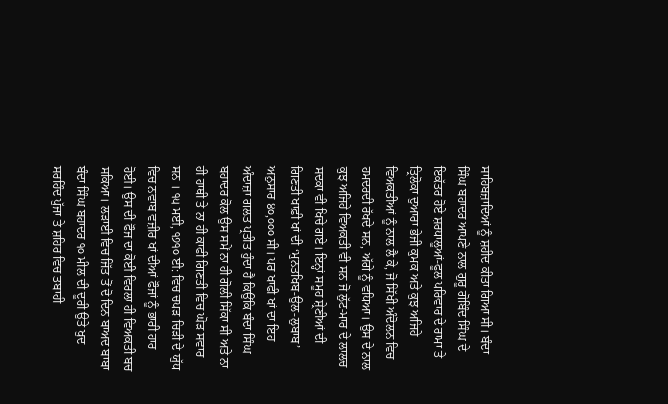ਸਾਹਿਬਜ਼ਾਦਿਆਂ ਨੂੰ ਸ਼ਹੀਦ ਕੀਤਾ ਗਿਆ ਸੀ। ਬੰਦਾ ਸਿੰਘ ਬਹਾਦਰ ਆਪਣੇ ਨਾਲ ਗੁਰੂ ਗੋਬਿੰਦ ਸਿੰਘ ਦੇ ਇਕੱਤਰ ਹੋਏ ਸ਼ਰਧਾਲੂਆਂ-ਫੂਲ ਪਰਿਵਾਰ ਦੇ ਰਾਮਾ ਤੇ ਤ੍ਰਿਲੋਕਾ ਦੁਆਰਾ ਭੇਜੀ ਕੁਮਕ ਅਤੇ ਕੁਝ ਅਜਿਹੇ ਵਿਅਕਤੀਆਂ ਨੂੰ ਨਾਲ ਲੈ ਕੇ, ਜੋ ਸਿੱਖੀ ਅੰਦੋਲਨ ਵਿਚ ਹਮਦਰਦੀ ਰੱਖਦੇ ਸਨ, ਅੱਗੇ ਨੂੰ ਵਧਿਆ। ਉਸ ਦੇ ਨਾਲ ਕੁਝ ਅਜਿਹੇ ਵਿਅਕਤੀ ਵੀ ਸਨ ਜੋ ਲੁੱਟ-ਮਾਰ ਦੇ ਲਾਲਚ ਸਦਕਾ ਵੀ ਖਿਚੇ ਗਏ। ਇਨ੍ਹਾਂ ਸਮੂਹ ਸ਼੍ਰੇਣੀਆਂ ਦੀ ਗਿਣਤੀ ਖਾਫ਼ੀ ਖਾਂ ਦੀ ‘ਮੁਨਤਖਿਬ-ਉਲ-ਲੁਬਾਬ’ ਅਨੁਸਾਰ ੪੦,੦੦੦ ਸੀ। ਪਰ ਖਾਫੀ ਖਾਂ ਦਾ ਇਹ ਅੰਦਾਜ਼ਾ ਗਲਤ ਪ੍ਰਤੀਤ ਹੁੰਦਾ ਹੈ ਕਿਉਂਕਿ ਬੰਦਾ ਸਿੰਘ ਬਹਾਦਰ ਕੋਲ ਉਸ ਸਮੇਂ ਨਾ ਹੀ ਗੋਲੀ ਸਿੱਕਾ ਸੀ ਅਤੇ ਨਾ ਹੀ ਹਾਥੀ ਤੇ ਨਾ ਹੀ ਕਾਫੀ ਗਿਣਤੀ ਵਿਚ ਘੋੜ ਸਵਾਰ ਸਨ । ੧੫ ਮਈ, ੧੭੧੦ ਈ: ਵਿਚ ਚਪੜ ਚਿੜੀ ਦੇ ਯੁੱਧ ਵਿਚ ਨਵਾਬ ਵਜ਼ੀਰ ਖਾਂ ਦੀਆਂ ਫੌਜਾਂ ਨੂੰ ਭਾਰੀ ਹਾਰ ਹੋਈ। ਉਸ ਦੀ ਫੌਜ ਦਾ ਕੋਈ ਵਿਰਲਾ ਹੀ ਵਿਅਕਤੀ ਬਚ ਸਕਿਆ। ਲੜਾਈ ਵਿਚ ਜਿੱਤ ਤੋਂ ਦੋ ਦਿਨ ਬਾਅਦ ਬਾਬਾ ਬੰਦਾ ਸਿੰਘ ਬਹਾਦਰ ੧੦ ਮੀਲ ਦੀ ਦੂਰੀ ਉਤੇ ਖੁਦ ਸਰਹਿੰਦ ਪੁੱਜਾ ਤੇ ਸ਼ਹਿਰ ਵਿਚ ਤਬਾਹੀ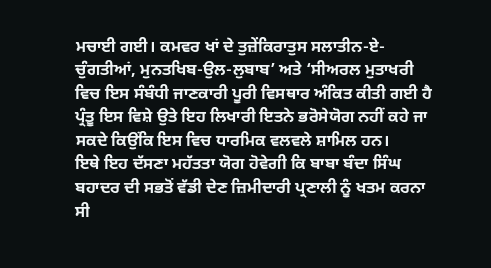ਮਚਾਈ ਗਈ। ਕਮਵਰ ਖਾਂ ਦੇ ਤੁਜ਼ੇਂਕਿਰਾਤੁਸ ਸਲਾਤੀਨ-ਏ-ਚੁੰਗਤੀਆਂ, ਮੁਨਤਖਿਬ-ਉਲ-ਲੁਬਾਬ’ ਅਤੇ ‘ਸੀਅਰਲ ਮੁਤਾਖਰੀ ਵਿਚ ਇਸ ਸੰਬੰਧੀ ਜਾਣਕਾਰੀ ਪੂਰੀ ਵਿਸਥਾਰ ਅੰਕਿਤ ਕੀਤੀ ਗਈ ਹੈ ਪ੍ਰੰਤੂ ਇਸ ਵਿਸ਼ੇ ਉਤੇ ਇਹ ਲਿਖਾਰੀ ਇਤਨੇ ਭਰੋਸੇਯੋਗ ਨਹੀਂ ਕਹੇ ਜਾ ਸਕਦੇ ਕਿਉਂਕਿ ਇਸ ਵਿਚ ਧਾਰਮਿਕ ਵਲਵਲੇ ਸ਼ਾਮਿਲ ਹਨ।
ਇਥੇ ਇਹ ਦੱਸਣਾ ਮਹੱਤਤਾ ਯੋਗ ਹੋਵੇਗੀ ਕਿ ਬਾਬਾ ਬੰਦਾ ਸਿੰਘ ਬਹਾਦਰ ਦੀ ਸਭਤੋਂ ਵੱਡੀ ਦੇਣ ਜ਼ਿਮੀਦਾਰੀ ਪ੍ਰਣਾਲੀ ਨੂੰ ਖਤਮ ਕਰਨਾ ਸੀ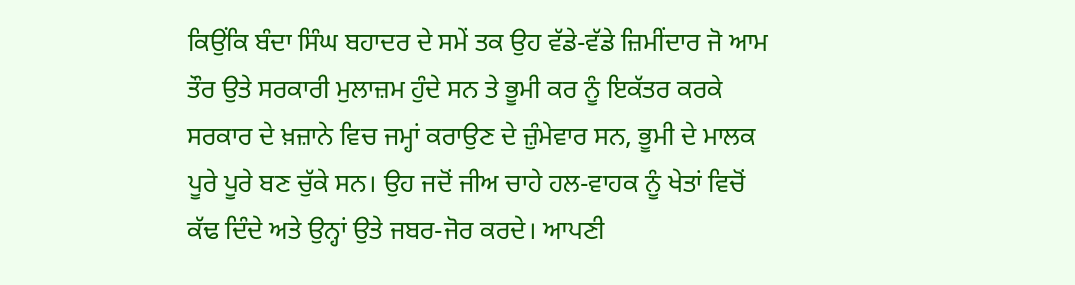ਕਿਉਂਕਿ ਬੰਦਾ ਸਿੰਘ ਬਹਾਦਰ ਦੇ ਸਮੇਂ ਤਕ ਉਹ ਵੱਡੇ-ਵੱਡੇ ਜ਼ਿਮੀਂਦਾਰ ਜੋ ਆਮ ਤੌਰ ਉਤੇ ਸਰਕਾਰੀ ਮੁਲਾਜ਼ਮ ਹੁੰਦੇ ਸਨ ਤੇ ਭੂਮੀ ਕਰ ਨੂੰ ਇਕੱਤਰ ਕਰਕੇ ਸਰਕਾਰ ਦੇ ਖ਼ਜ਼ਾਨੇ ਵਿਚ ਜਮ੍ਹਾਂ ਕਰਾਉਣ ਦੇ ਜ਼ੁੰਮੇਵਾਰ ਸਨ, ਭੂਮੀ ਦੇ ਮਾਲਕ ਪੂਰੇ ਪੂਰੇ ਬਣ ਚੁੱਕੇ ਸਨ। ਉਹ ਜਦੋਂ ਜੀਅ ਚਾਹੇ ਹਲ-ਵਾਹਕ ਨੂੰ ਖੇਤਾਂ ਵਿਚੋਂ ਕੱਢ ਦਿੰਦੇ ਅਤੇ ਉਨ੍ਹਾਂ ਉਤੇ ਜਬਰ-ਜੋਰ ਕਰਦੇ। ਆਪਣੀ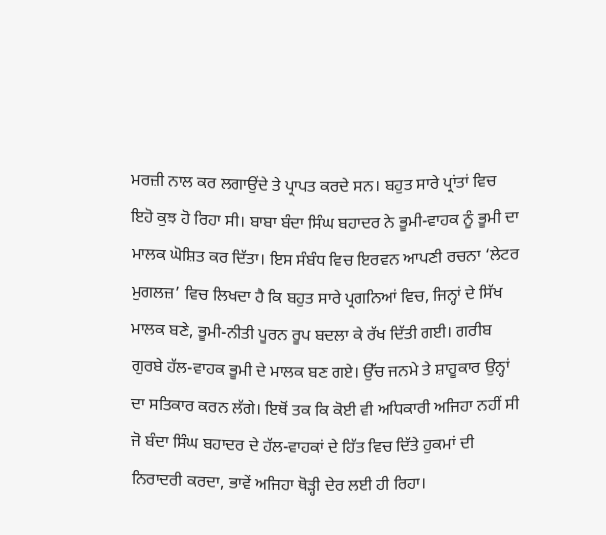ਮਰਜ਼ੀ ਨਾਲ ਕਰ ਲਗਾਉਂਦੇ ਤੇ ਪ੍ਰਾਪਤ ਕਰਦੇ ਸਨ। ਬਹੁਤ ਸਾਰੇ ਪ੍ਰਾਂਤਾਂ ਵਿਚ ਇਹੋ ਕੁਝ ਹੋ ਰਿਹਾ ਸੀ। ਬਾਬਾ ਬੰਦਾ ਸਿੰਘ ਬਹਾਦਰ ਨੇ ਭੂਮੀ-ਵਾਹਕ ਨੂੰ ਭੂਮੀ ਦਾ ਮਾਲਕ ਘੋਸ਼ਿਤ ਕਰ ਦਿੱਤਾ। ਇਸ ਸੰਬੰਧ ਵਿਚ ਇਰਵਨ ਆਪਣੀ ਰਚਨਾ ‘ਲੇਟਰ ਮੁਗਲਜ਼’ ਵਿਚ ਲਿਖਦਾ ਹੈ ਕਿ ਬਹੁਤ ਸਾਰੇ ਪ੍ਰਗਨਿਆਂ ਵਿਚ, ਜਿਨ੍ਹਾਂ ਦੇ ਸਿੱਖ ਮਾਲਕ ਬਣੇ, ਭੂਮੀ-ਨੀਤੀ ਪੂਰਨ ਰੂਪ ਬਦਲਾ ਕੇ ਰੱਖ ਦਿੱਤੀ ਗਈ। ਗਰੀਬ ਗੁਰਬੇ ਹੱਲ-ਵਾਹਕ ਭੂਮੀ ਦੇ ਮਾਲਕ ਬਣ ਗਏ। ਉੱਚ ਜਨਮੇ ਤੇ ਸ਼ਾਹੂਕਾਰ ਉਨ੍ਹਾਂ ਦਾ ਸਤਿਕਾਰ ਕਰਨ ਲੱਗੇ। ਇਥੋਂ ਤਕ ਕਿ ਕੋਈ ਵੀ ਅਧਿਕਾਰੀ ਅਜਿਹਾ ਨਹੀਂ ਸੀ ਜੋ ਬੰਦਾ ਸਿੰਘ ਬਹਾਦਰ ਦੇ ਹੱਲ-ਵਾਹਕਾਂ ਦੇ ਹਿੱਤ ਵਿਚ ਦਿੱਤੇ ਹੁਕਮਾਂ ਦੀ ਨਿਰਾਦਰੀ ਕਰਦਾ, ਭਾਵੇਂ ਅਜਿਹਾ ਥੋੜ੍ਹੀ ਦੇਰ ਲਈ ਹੀ ਰਿਹਾ।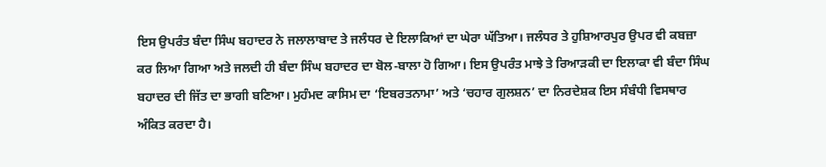ਇਸ ਉਪਰੰਤ ਬੰਦਾ ਸਿੰਘ ਬਹਾਦਰ ਨੇ ਜਲਾਲਾਬਾਦ ਤੇ ਜਲੰਧਰ ਦੇ ਇਲਾਕਿਆਂ ਦਾ ਘੇਰਾ ਘੱਤਿਆ। ਜਲੰਧਰ ਤੇ ਹੁਸ਼ਿਆਰਪੁਰ ਉਪਰ ਵੀ ਕਬਜ਼ਾ ਕਰ ਲਿਆ ਗਿਆ ਅਤੇ ਜਲਦੀ ਹੀ ਬੰਦਾ ਸਿੰਘ ਬਹਾਦਰ ਦਾ ਬੋਲ-ਬਾਲਾ ਹੋ ਗਿਆ। ਇਸ ਉਪਰੰਤ ਮਾਝੇ ਤੇ ਰਿਆੜਕੀ ਦਾ ਇਲਾਕਾ ਵੀ ਬੰਦਾ ਸਿੰਘ ਬਹਾਦਰ ਦੀ ਜਿੱਤ ਦਾ ਭਾਗੀ ਬਣਿਆ। ਮੁਹੰਮਦ ਕਾਸਿਮ ਦਾ ‘ਇਬਰਤਨਾਮਾ’ ਅਤੇ ‘ਚਹਾਰ ਗੁਲਸ਼ਨ’ ਦਾ ਨਿਰਦੇਸ਼ਕ ਇਸ ਸੰਬੰਧੀ ਵਿਸਥਾਰ ਅੰਕਿਤ ਕਰਦਾ ਹੈ।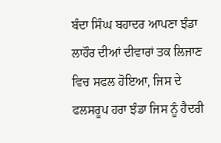ਬੰਦਾ ਸਿੰਘ ਬਹਾਦਰ ਆਪਣਾ ਝੰਡਾ ਲਾਹੌਰ ਦੀਆਂ ਦੀਵਾਰਾਂ ਤਕ ਲਿਜਾਣ ਵਿਚ ਸਫਲ ਹੋਇਆ, ਜਿਸ ਦੇ ਫਲਸਰੂਪ ਹਰਾ ਝੰਡਾ ਜਿਸ ਨੂੰ ਹੈਦਰੀ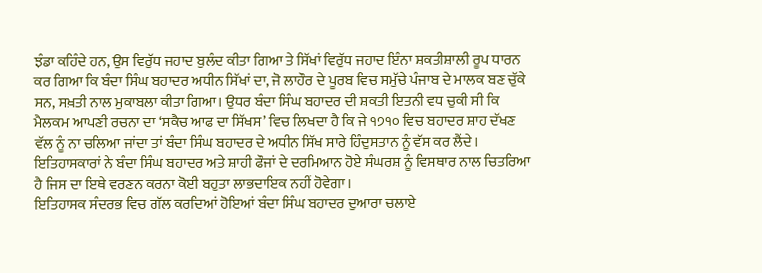ਝੰਡਾ ਕਹਿੰਦੇ ਹਨ, ਉਸ ਵਿਰੁੱਧ ਜਹਾਦ ਬੁਲੰਦ ਕੀਤਾ ਗਿਆ ਤੇ ਸਿੱਖਾਂ ਵਿਰੁੱਧ ਜਹਾਦ ਇੰਨਾ ਸ਼ਕਤੀਸ਼ਾਲੀ ਰੂਪ ਧਾਰਨ ਕਰ ਗਿਆ ਕਿ ਬੰਦਾ ਸਿੰਘ ਬਹਾਦਰ ਅਧੀਨ ਸਿੱਖਾਂ ਦਾ, ਜੋ ਲਾਹੌਰ ਦੇ ਪੂਰਬ ਵਿਚ ਸਮੁੱਚੇ ਪੰਜਾਬ ਦੇ ਮਾਲਕ ਬਣ ਚੁੱਕੇ ਸਨ, ਸਖ਼ਤੀ ਨਾਲ ਮੁਕਾਬਲਾ ਕੀਤਾ ਗਿਆ। ਉਧਰ ਬੰਦਾ ਸਿੰਘ ਬਹਾਦਰ ਦੀ ਸ਼ਕਤੀ ਇਤਨੀ ਵਧ ਚੁਕੀ ਸੀ ਕਿ ਮੈਲਕਮ ਆਪਣੀ ਰਚਨਾ ਦਾ ‘ਸਕੈਚ ਆਫ ਦਾ ਸਿੱਖਸ’ ਵਿਚ ਲਿਖਦਾ ਹੈ ਕਿ ਜੇ ੧੭੧੦ ਵਿਚ ਬਹਾਦਰ ਸ਼ਾਹ ਦੱਖਣ ਵੱਲ ਨੂੰ ਨਾ ਚਲਿਆ ਜਾਂਦਾ ਤਾਂ ਬੰਦਾ ਸਿੰਘ ਬਹਾਦਰ ਦੇ ਅਧੀਨ ਸਿੱਖ ਸਾਰੇ ਹਿੰਦੁਸਤਾਨ ਨੂੰ ਵੱਸ ਕਰ ਲੈਂਦੇ।
ਇਤਿਹਾਸਕਾਰਾਂ ਨੇ ਬੰਦਾ ਸਿੰਘ ਬਹਾਦਰ ਅਤੇ ਸ਼ਾਹੀ ਫੌਜਾਂ ਦੇ ਦਰਮਿਆਨ ਹੋਏ ਸੰਘਰਸ਼ ਨੂੰ ਵਿਸਥਾਰ ਨਾਲ ਚਿਤਰਿਆ ਹੈ ਜਿਸ ਦਾ ਇਥੇ ਵਰਣਨ ਕਰਨਾ ਕੋਈ ਬਹੁਤਾ ਲਾਭਦਾਇਕ ਨਹੀਂ ਹੋਵੇਗਾ।
ਇਤਿਹਾਸਕ ਸੰਦਰਭ ਵਿਚ ਗੱਲ ਕਰਦਿਆਂ ਹੋਇਆਂ ਬੰਦਾ ਸਿੰਘ ਬਹਾਦਰ ਦੁਆਰਾ ਚਲਾਏ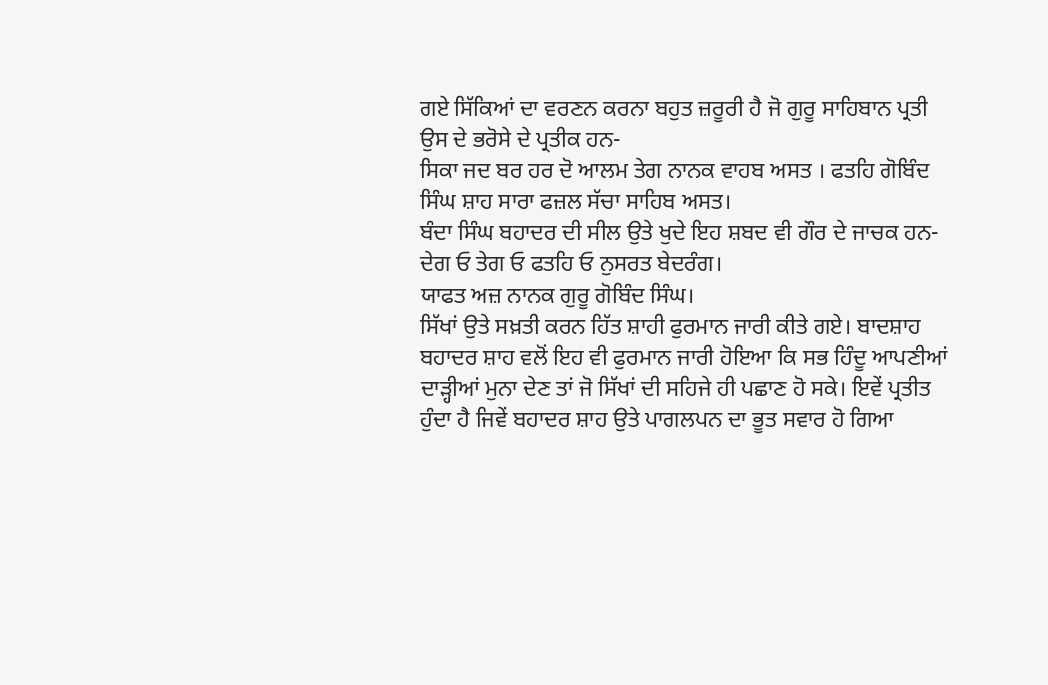ਗਏ ਸਿੱਕਿਆਂ ਦਾ ਵਰਣਨ ਕਰਨਾ ਬਹੁਤ ਜ਼ਰੂਰੀ ਹੈ ਜੋ ਗੁਰੂ ਸਾਹਿਬਾਨ ਪ੍ਰਤੀ ਉਸ ਦੇ ਭਰੋਸੇ ਦੇ ਪ੍ਰਤੀਕ ਹਨ-
ਸਿਕਾ ਜਦ ਬਰ ਹਰ ਦੋ ਆਲਮ ਤੇਗ ਨਾਨਕ ਵਾਹਬ ਅਸਤ । ਫਤਹਿ ਗੋਬਿੰਦ ਸਿੰਘ ਸ਼ਾਹ ਸਾਰਾ ਫਜ਼ਲ ਸੱਚਾ ਸਾਹਿਬ ਅਸਤ।
ਬੰਦਾ ਸਿੰਘ ਬਹਾਦਰ ਦੀ ਸੀਲ ਉਤੇ ਖੁਦੇ ਇਹ ਸ਼ਬਦ ਵੀ ਗੌਰ ਦੇ ਜਾਚਕ ਹਨ-
ਦੇਗ ਓ ਤੇਗ ਓ ਫਤਹਿ ਓ ਨੁਸਰਤ ਬੇਦਰੰਗ।
ਯਾਫਤ ਅਜ਼ ਨਾਨਕ ਗੁਰੂ ਗੋਬਿੰਦ ਸਿੰਘ।
ਸਿੱਖਾਂ ਉਤੇ ਸਖ਼ਤੀ ਕਰਨ ਹਿੱਤ ਸ਼ਾਹੀ ਫੁਰਮਾਨ ਜਾਰੀ ਕੀਤੇ ਗਏ। ਬਾਦਸ਼ਾਹ ਬਹਾਦਰ ਸ਼ਾਹ ਵਲੋਂ ਇਹ ਵੀ ਫੁਰਮਾਨ ਜਾਰੀ ਹੋਇਆ ਕਿ ਸਭ ਹਿੰਦੂ ਆਪਣੀਆਂ ਦਾੜ੍ਹੀਆਂ ਮੁਨਾ ਦੇਣ ਤਾਂ ਜੋ ਸਿੱਖਾਂ ਦੀ ਸਹਿਜੇ ਹੀ ਪਛਾਣ ਹੋ ਸਕੇ। ਇਵੇਂ ਪ੍ਰਤੀਤ ਹੁੰਦਾ ਹੈ ਜਿਵੇਂ ਬਹਾਦਰ ਸ਼ਾਹ ਉਤੇ ਪਾਗਲਪਨ ਦਾ ਭੂਤ ਸਵਾਰ ਹੋ ਗਿਆ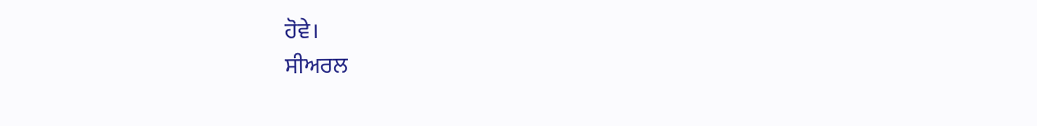ਹੋਵੇ।
ਸੀਅਰਲ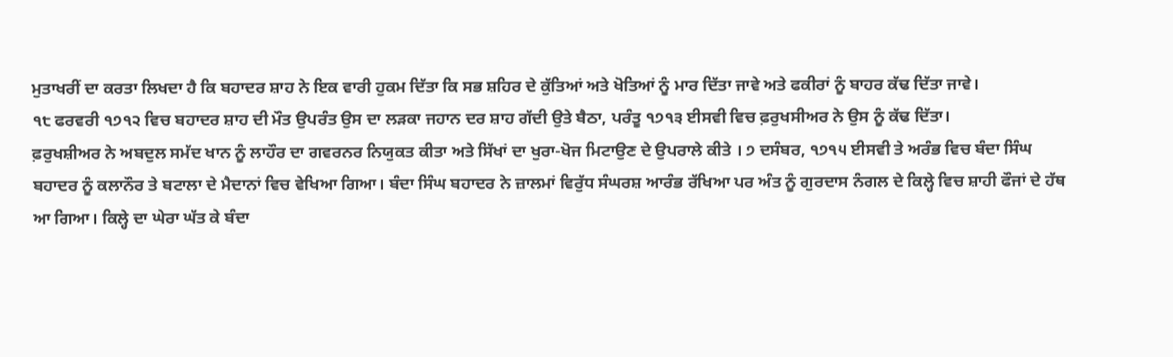ਮੁਤਾਖਰੀਂ ਦਾ ਕਰਤਾ ਲਿਖਦਾ ਹੈ ਕਿ ਬਹਾਦਰ ਸ਼ਾਹ ਨੇ ਇਕ ਵਾਰੀ ਹੁਕਮ ਦਿੱਤਾ ਕਿ ਸਭ ਸ਼ਹਿਰ ਦੇ ਕੁੱਤਿਆਂ ਅਤੇ ਖੋਤਿਆਂ ਨੂੰ ਮਾਰ ਦਿੱਤਾ ਜਾਵੇ ਅਤੇ ਫਕੀਰਾਂ ਨੂੰ ਬਾਹਰ ਕੱਢ ਦਿੱਤਾ ਜਾਵੇ।
੧੮ ਫਰਵਰੀ ੧੭੧੨ ਵਿਚ ਬਹਾਦਰ ਸ਼ਾਹ ਦੀ ਮੌਤ ਉਪਰੰਤ ਉਸ ਦਾ ਲੜਕਾ ਜਹਾਨ ਦਰ ਸ਼ਾਹ ਗੱਦੀ ਉਤੇ ਬੈਠਾ, ਪਰੰਤੂ ੧੭੧੩ ਈਸਵੀ ਵਿਚ ਫ਼ਰੁਖਸੀਅਰ ਨੇ ਉਸ ਨੂੰ ਕੱਢ ਦਿੱਤਾ।
ਫ਼ਰੁਖਸ਼ੀਅਰ ਨੇ ਅਬਦੁਲ ਸਮੱਦ ਖਾਨ ਨੂੰ ਲਾਹੌਰ ਦਾ ਗਵਰਨਰ ਨਿਯੁਕਤ ਕੀਤਾ ਅਤੇ ਸਿੱਖਾਂ ਦਾ ਖੁਰਾ-ਖੋਜ ਮਿਟਾਉਣ ਦੇ ਉਪਰਾਲੇ ਕੀਤੇ । ੭ ਦਸੰਬਰ, ੧੭੧੫ ਈਸਵੀ ਤੇ ਅਰੰਭ ਵਿਚ ਬੰਦਾ ਸਿੰਘ ਬਹਾਦਰ ਨੂੰ ਕਲਾਨੌਰ ਤੇ ਬਟਾਲਾ ਦੇ ਮੈਦਾਨਾਂ ਵਿਚ ਵੇਖਿਆ ਗਿਆ। ਬੰਦਾ ਸਿੰਘ ਬਹਾਦਰ ਨੇ ਜ਼ਾਲਮਾਂ ਵਿਰੁੱਧ ਸੰਘਰਸ਼ ਆਰੰਭ ਰੱਖਿਆ ਪਰ ਅੰਤ ਨੂੰ ਗੁਰਦਾਸ ਨੰਗਲ ਦੇ ਕਿਲ੍ਹੇ ਵਿਚ ਸ਼ਾਹੀ ਫੌਜਾਂ ਦੇ ਹੱਥ ਆ ਗਿਆ। ਕਿਲ੍ਹੇ ਦਾ ਘੇਰਾ ਘੱਤ ਕੇ ਬੰਦਾ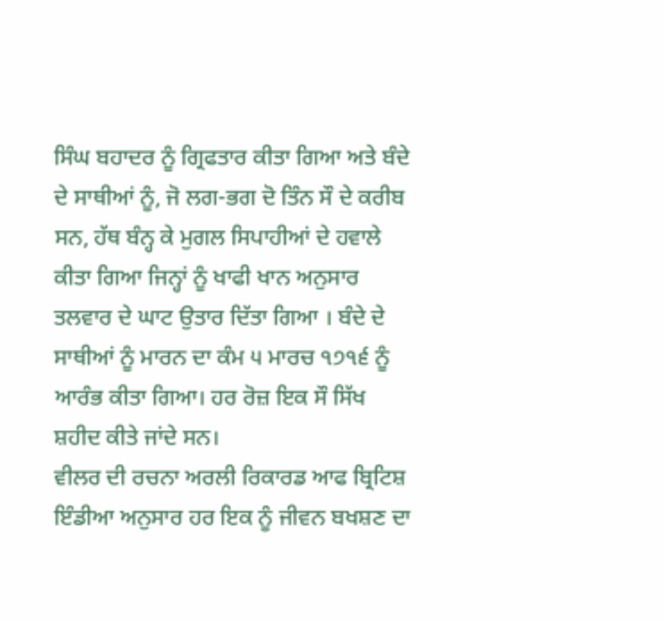ਸਿੰਘ ਬਹਾਦਰ ਨੂੰ ਗ੍ਰਿਫਤਾਰ ਕੀਤਾ ਗਿਆ ਅਤੇ ਬੰਦੇ ਦੇ ਸਾਥੀਆਂ ਨੂੰ, ਜੋ ਲਗ-ਭਗ ਦੋ ਤਿੰਨ ਸੌ ਦੇ ਕਰੀਬ ਸਨ, ਹੱਥ ਬੰਨ੍ਹ ਕੇ ਮੁਗਲ ਸਿਪਾਹੀਆਂ ਦੇ ਹਵਾਲੇ ਕੀਤਾ ਗਿਆ ਜਿਨ੍ਹਾਂ ਨੂੰ ਖਾਫੀ ਖਾਨ ਅਨੁਸਾਰ ਤਲਵਾਰ ਦੇ ਘਾਟ ਉਤਾਰ ਦਿੱਤਾ ਗਿਆ । ਬੰਦੇ ਦੇ ਸਾਥੀਆਂ ਨੂੰ ਮਾਰਨ ਦਾ ਕੰਮ ੫ ਮਾਰਚ ੧੭੧੬ ਨੂੰ ਆਰੰਭ ਕੀਤਾ ਗਿਆ। ਹਰ ਰੋਜ਼ ਇਕ ਸੌ ਸਿੱਖ ਸ਼ਹੀਦ ਕੀਤੇ ਜਾਂਦੇ ਸਨ।
ਵੀਲਰ ਦੀ ਰਚਨਾ ਅਰਲੀ ਰਿਕਾਰਡ ਆਫ ਬ੍ਰਿਟਿਸ਼ ਇੰਡੀਆ ਅਨੁਸਾਰ ਹਰ ਇਕ ਨੂੰ ਜੀਵਨ ਬਖਸ਼ਣ ਦਾ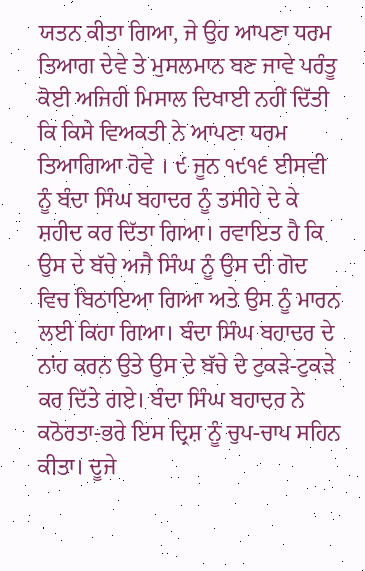ਯਤਨ ਕੀਤਾ ਗਿਆ, ਜੇ ਉਹ ਆਪਣਾ ਧਰਮ ਤਿਆਗ ਦੇਵੇ ਤੇ ਮੁਸਲਮਾਨ ਬਣ ਜਾਵੇ ਪਰੰਤੂ ਕੋਈ ਅਜਿਹੀ ਮਿਸਾਲ ਦਿਖਾਈ ਨਹੀਂ ਦਿੱਤੀ ਕਿ ਕਿਸੇ ਵਿਅਕਤੀ ਨੇ ਆਪਣਾ ਧਰਮ ਤਿਆਗਿਆ ਹੋਵੇ । ੯ ਜੂਨ ੧੯੧੬ ਈਸਵੀ ਨੂੰ ਬੰਦਾ ਸਿੰਘ ਬਹਾਦਰ ਨੂੰ ਤਸੀਹੇ ਦੇ ਕੇ ਸ਼ਹੀਦ ਕਰ ਦਿੱਤਾ ਗਿਆ। ਰਵਾਇਤ ਹੈ ਕਿ ਉਸ ਦੇ ਬੱਚੇ ਅਜੈ ਸਿੰਘ ਨੂੰ ਉਸ ਦੀ ਗੋਦ ਵਿਚ ਬਿਠਾਇਆ ਗਿਆ ਅਤੇ ਉਸ ਨੂੰ ਮਾਰਨ ਲਈ ਕਿਹਾ ਗਿਆ। ਬੰਦਾ ਸਿੰਘ ਬਹਾਦਰ ਦੇ ਨਾਂਹ ਕਰਨ ਉਤੇ ਉਸ ਦੇ ਬੱਚੇ ਦੇ ਟੁਕੜੇ-ਟੁਕੜੇ ਕਰ ਦਿੱਤੇ ਗਏ। ਬੰਦਾ ਸਿੰਘ ਬਹਾਦਰ ਨੇ ਕਠੋਰਤਾ-ਭਰੇ ਇਸ ਦ੍ਰਿਸ਼ ਨੂੰ ਚੁਪ-ਚਾਪ ਸਹਿਨ ਕੀਤਾ। ਦੂਜੇ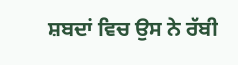ਸ਼ਬਦਾਂ ਵਿਚ ਉਸ ਨੇ ਰੱਬੀ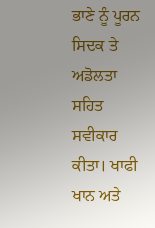ਭਾਣੇ ਨੂੰ ਪੂਰਨ ਸਿਦਕ ਤੇ ਅਡੋਲਤਾ ਸਹਿਤ ਸਵੀਕਾਰ ਕੀਤਾ। ਖਾਫੀ ਖਾਨ ਅਤੇ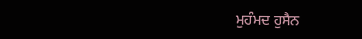ਮੁਹੰਮਦ ਹੁਸੈਨ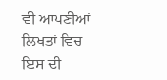ਵੀ ਆਪਣੀਆਂ ਲਿਖਤਾਂ ਵਿਚ ਇਸ ਦੀ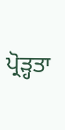ਪ੍ਰੋੜ੍ਹਤਾ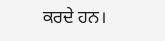ਕਰਦੇ ਹਨ।